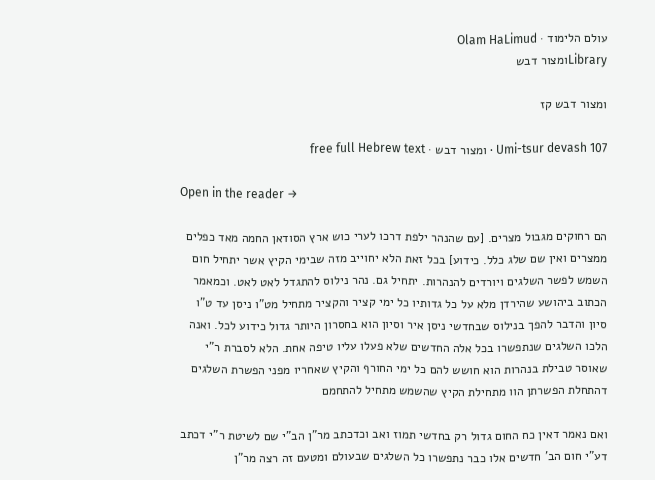עולם הלימוד · Olam HaLimud
Libraryומצור דבש

ומצור דבש קז

Umi-tsur devash 107 · ומצור דבש · free full Hebrew text

Open in the reader →

הם רחוקים מגבול מצרים. [עם שהנהר ילפת דרכו לערי כוש ארץ הסודאן החמה מאד כפלים ממצרים ואין שם שלג כלל. כידוע] בכל זאת הלא יחוייב מזה שבימי הקיץ אשר יתחיל חום השמש לפשר השלגים ויורדים להנהרות. יתחיל גם. נהר נילוס להתגדל לאט לאט. וכמאמר הכתוב ביהושע שהירדן מלא על כל גדותיו כל ימי קציר והקציר מתחיל מט"ו ניסן עד ט"ו סיון והדבר להפך בנילוס שבחדשי ניסן איר וסיון הוא בחסרון היותר גדול כידוע לכל. ואנה הלכו השלגים שנתפשרו בכל אלה החדשים שלא פעלו עליו טיפה אחת. הלא לסברת ר"י שאוסר טבילת בנהרות הוא חושש להם כל ימי החורף והקיץ שאחריו מפני הפשרת השלגים דהתחלת הפשרתן הוו מתחילת הקיץ שהשמש מתחיל להתחמם

ואם נאמר דאין כח החום גדול רק בחדשי תמוז ואב וכדכתב מר"ן הב"י שם לשיטת ר"י דכתב דע"י חום הב' חדשים אלו כבר נתפשרו כל השלגים שבעולם ומטעם זה רצה מר"ן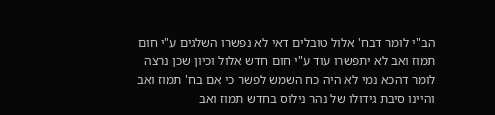הב"י לומר דבח' אלול טובלים דאי לא נפשרו השלגים ע"י חום תמוז ואב לא יתפשרו עוד ע"י חום חדש אלול וכיון שכן נרצה לומר דהכא נמי לא היה כח השמש לפשר כי אם בח' תמוז ואב והיינו סיבת גידולו של נהר נילוס בחדש תמוז ואב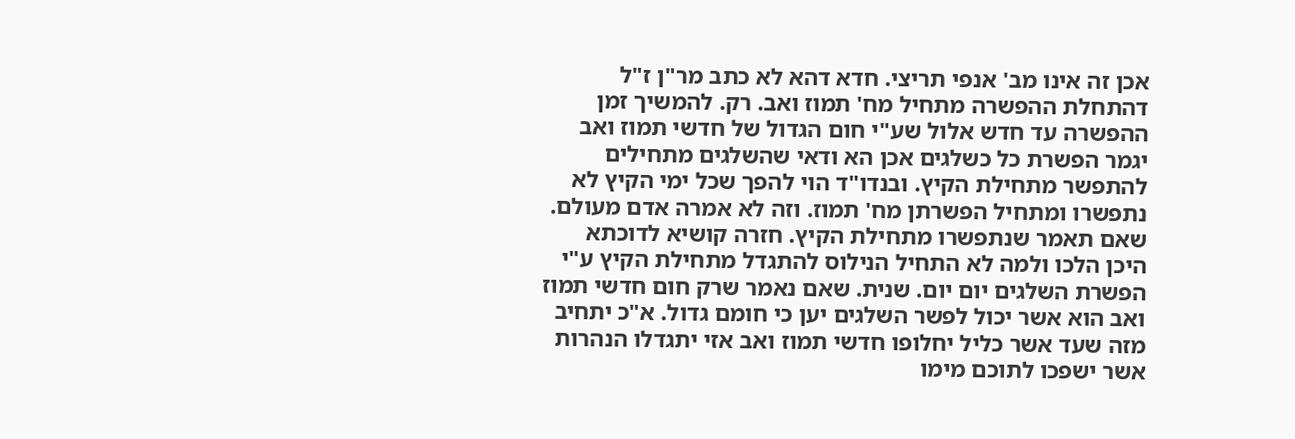אכן זה אינו מב' אנפי תריצי. חדא דהא לא כתב מר"ן ז"ל דהתחלת ההפשרה מתחיל מח' תמוז ואב. רק. להמשיך זמן ההפשרה עד חדש אלול שע"י חום הגדול של חדשי תמוז ואב יגמר הפשרת כל כשלגים אכן הא ודאי שהשלגים מתחילים להתפשר מתחילת הקיץ. ובנדו"ד הוי להפך שכל ימי הקיץ לא נתפשרו ומתחיל הפשרתן מח' תמוז. וזה לא אמרה אדם מעולם. שאם תאמר שנתפשרו מתחילת הקיץ. חזרה קושיא לדוכתא היכן הלכו ולמה לא התחיל הנילוס להתגדל מתחילת הקיץ ע"י הפשרת השלגים יום יום. שנית. שאם נאמר שרק חום חדשי תמוז ואב הוא אשר יכול לפשר השלגים יען כי חומם גדול. א"כ יתחיב מזה שעד אשר כליל יחלופו חדשי תמוז ואב אזי יתגדלו הנהרות אשר ישפכו לתוכם מימו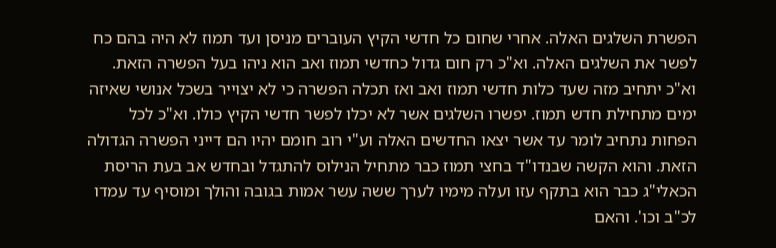הפשרת השלגים האלה. אחרי שחום כל חדשי הקיץ העוברים מניסן ועד תמוז לא היה בהם כח לפשר את השלגים האלה. וא"כ רק חום גדול כחדשי תמוז ואב הוא ניהו בעל הפשרה הזאת. וא"כ יתחיב מזה שעד כלות חדשי תמוז ואב ואז תכלה הפשרה כי לא יצוייר בשכל אנושי שאיזה ימים מתחילת חדש תמוז. יפשרו השלגים אשר לא יכלו לפשר חדשי הקיץ כולו. וא"כ לכל הפחות נתחיב לומר עד אשר יצאו החדשים האלה וע"י רוב חומם יהיו הם דייני הפשרה הגדולה הזאת. והוא הקשה שבנדו"ד בחצי תמוז כבר מתחיל הנילוס להתגדל ובחדש אב בעת הריסת הכאלי"ג כבר הוא בתקף עזו ועלה מימיו לערך ששה עשר אמות בגובה והולך ומוסיף עד עמדו לכ"ב וכו'. והאם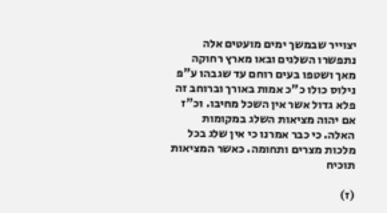יצוייר שבמשך ימים מועטים אלה נתפשרו השלגים ובאו מארץ רחוקה מאך ושטפו בעים רוחם עד שגבהו ע"פ נילוס כולו כ"כ אמות באורך וברוחב זה פלא גדול אשר אין השכל מחיבו. וכ"ז אם יהוה מציאות השלג במקומות האלה. כי כבר אמרנו כי אין שלג בכל מלכות מצרים ותחומה. כאשר המציאות תוכיח

(ז)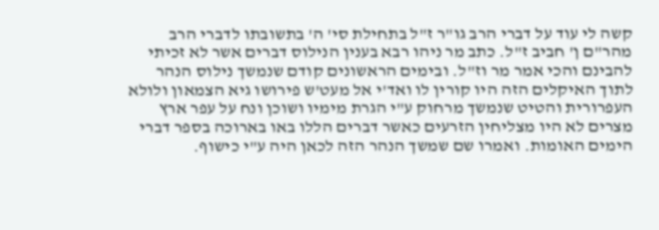קשה לי עוד על דברי הרב גו"ר ז"ל בתחילת סי' ה' בתשובתו לדברי הרב מהר"ם ן' חביב ז"ל. כתב מר ניהו רבא בענין הנילוס דברים אשר לא זכיתי להבינם והכי אמר מר וז"ל. ובימים הראשונים קודם שנמשך נילוס הנהר לתוך האיקלים הזה היו קורין לו ואד'י אל מעט'ש פירושו גיא הצמאון ולולא העפרורית והטיט שנמשך מרחוק ע"י הגרת מימיו ושוכן ונח על עפר ארץ מצרים לא היו מצליחין הזרעים כאשר דברים הללו באו בארוכה בספר דברי הימים האומות. ואמרו שם שמשך הנהר הזה לכאן היה ע"י כישוף.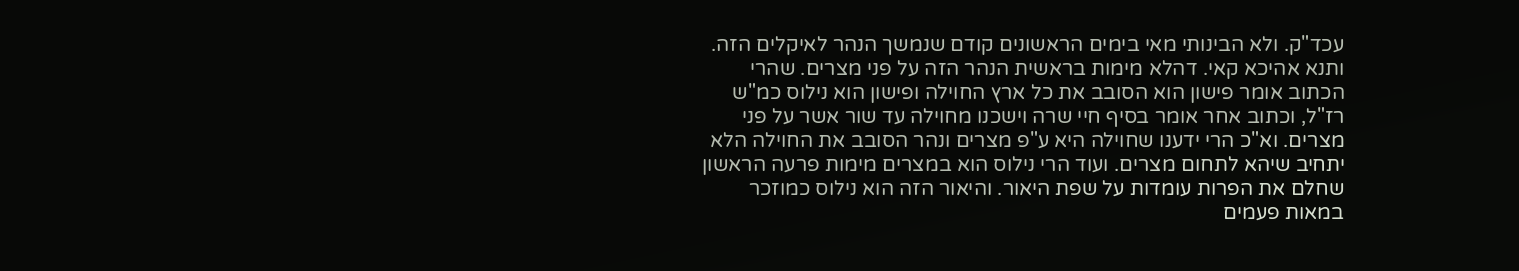עכד"ק. ולא הבינותי מאי בימים הראשונים קודם שנמשך הנהר לאיקלים הזה. ותנא אהיכא קאי. דהלא מימות בראשית הנהר הזה על פני מצרים. שהרי הכתוב אומר פישון הוא הסובב את כל ארץ החוילה ופישון הוא נילוס כמ"ש רז"ל, וכתוב אחר אומר בסיף חיי שרה וישכנו מחוילה עד שור אשר על פני מצרים. וא"כ הרי ידענו שחוילה היא ע"פ מצרים ונהר הסובב את החוילה הלא יתחיב שיהא לתחום מצרים. ועוד הרי נילוס הוא במצרים מימות פרעה הראשון שחלם את הפרות עומדות על שפת היאור. והיאור הזה הוא נילוס כמוזכר במאות פעמים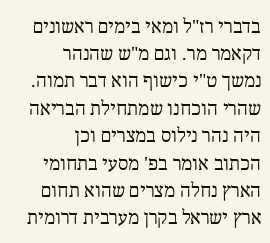בדברי רז"ל ומאי בימים ראשונים דקאמר מר. וגם מ"ש שהנהר נמשך ט"י כישוף הוא דבר תמוה. שהרי הוכחנו שמתחילת הבריאה היה נהר נילוס במצרים וכן הכתוב אומר בפ' מסעי בתחומי הארץ נחלה מצרים שהוא תחום ארץ ישראל בקרן מערבית דרומית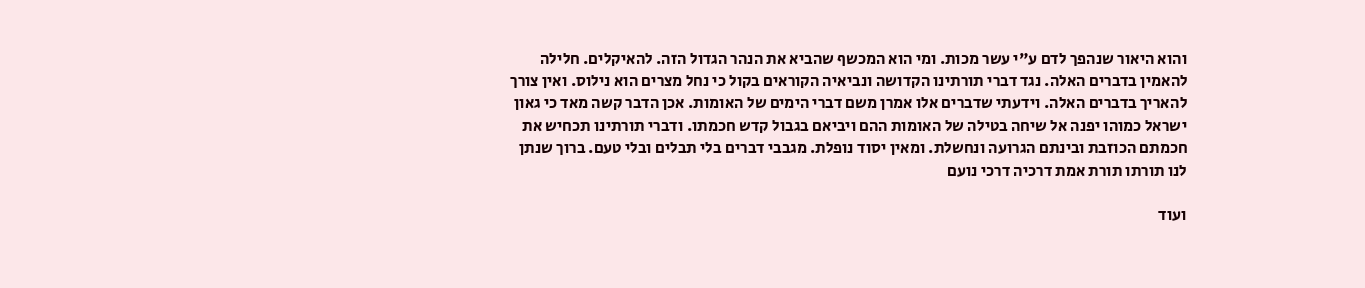והוא היאור שנהפך לדם ע"י עשר מכות. ומי הוא המכשף שהביא את הנהר הגדול הזה. להאיקלים. חלילה להאמין בדברים האלה. נגד דברי תורתינו הקדושה ונביאיה הקוראים בקול כי נחל מצרים הוא נילוס. ואין צורך להאריך בדברים האלה. וידעתי שדברים אלו אמרן משם דברי הימים של האומות. אכן הדבר קשה מאד כי גאון ישראל כמוהו יפנה אל שיחה בטילה של האומות ההם ויביאם בגבול קדש חכמתו. ודברי תורתינו תכחיש את חכמתם הכוזבת ובינתם הגרועה ונחשלת. ומאין יסוד נופלת. מגבבי דברים בלי תבלים ובלי טעם. ברוך שנתן לנו תורתו תורת אמת דרכיה דרכי נועם

ועוד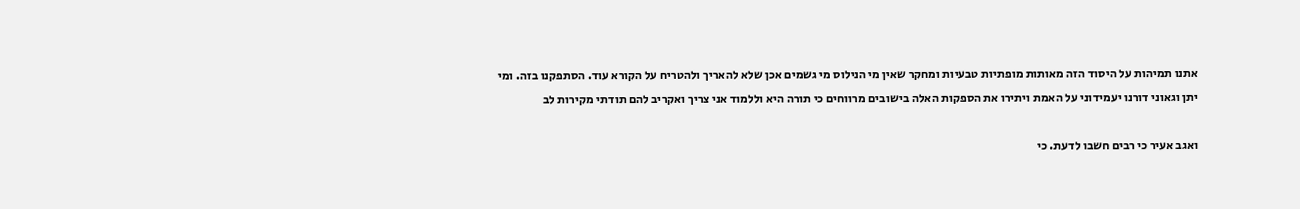אתנו תמיהות על היסוד הזה מאותות מופתיות טבעיות ומחקר שאין מי הנילוס מי גשמים אכן שלא להאריך ולהטריח על הקורא עוד. הסתפקנו בזה. ומי יתן וגאוני דורנו יעמידוני על האמת ויתירו את הספקות האלה בישובים מרווחים כי תורה היא וללמוד אני צריך ואקריב להם תודתי מקירות לב

ואגב אעיר כי רבים חשבו לדעת. כי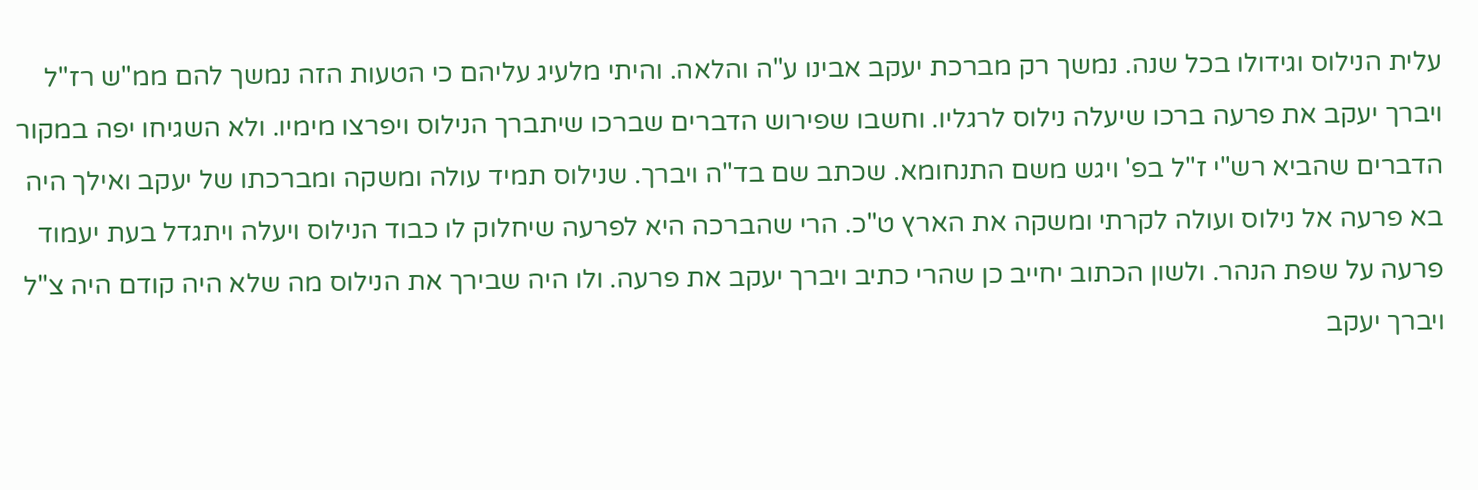עלית הנילוס וגידולו בכל שנה. נמשך רק מברכת יעקב אבינו ע"ה והלאה. והיתי מלעיג עליהם כי הטעות הזה נמשך להם ממ"ש רז"ל ויברך יעקב את פרעה ברכו שיעלה נילוס לרגליו. וחשבו שפירוש הדברים שברכו שיתברך הנילוס ויפרצו מימיו. ולא השגיחו יפה במקור הדברים שהביא רש"י ז"ל בפ' ויגש משם התנחומא. שכתב שם בד"ה ויברך. שנילוס תמיד עולה ומשקה ומברכתו של יעקב ואילך היה בא פרעה אל נילוס ועולה לקרתי ומשקה את הארץ ט"כ. הרי שהברכה היא לפרעה שיחלוק לו כבוד הנילוס ויעלה ויתגדל בעת יעמוד פרעה על שפת הנהר. ולשון הכתוב יחייב כן שהרי כתיב ויברך יעקב את פרעה. ולו היה שבירך את הנילוס מה שלא היה קודם היה צ"ל ויברך יעקב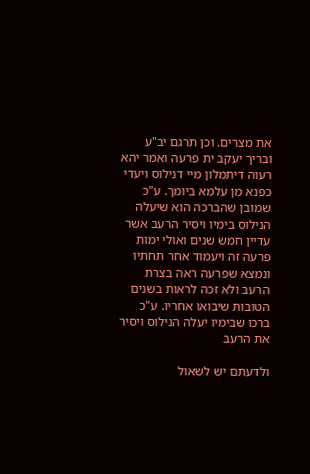את מצרים. וכן תרגם יב"ע ובריך יעקב ית פרעה ואמר יהא רעוה דיתמלון מיי דנילוס ויעדי כפנא מן עלמא ביומך. ע"כ שמובן שהברכה הוא שיעלה הנילוס בימיו ויסיר הרעב אשר עדיין חמש שנים ואולי ימות פרעה זה ויעמוד אחר תחתיו ונמצא שפרעה ראה בצרת הרעב ולא זכה לראות בשנים הטובות שיבואו אחריו. ע"כ ברכו שבימיו יעלה הנילוס ויסיר את הרעב

ולדעתם יש לשאול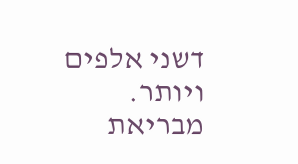דשני אלפים ויותר. מבריאת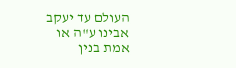העולם עד יעקב אבינו ע"ה או אמת בנין